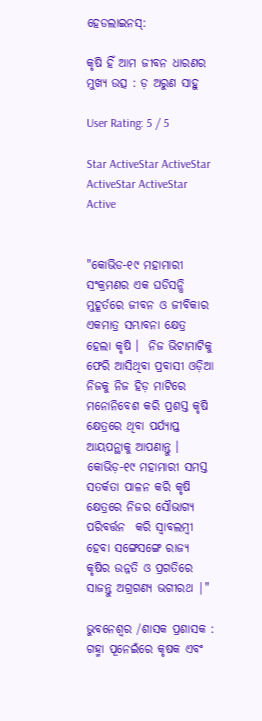ହେଡଲାଇନସ୍:

କୃଷି ହିଁ ଆମ ଜୀବନ ଧାରଣର ମୁଖ୍ୟ ଉତ୍ସ : ଡ଼ ଅରୁଣ ସାହୁ

User Rating: 5 / 5

Star ActiveStar ActiveStar ActiveStar ActiveStar Active


"କୋଭିଡ-୧୯ ମହାମାରୀ ସଂକ୍ରମଣର ଏକ ଘଡିସନ୍ଧି ମୁହୂର୍ତରେ ଜୀବନ ଓ ଜୀବିକାର ଏକମାତ୍ର ସମ୍ଭାବନା କ୍ଷେତ୍ର ହେଲା କୃଷି ।  ନିଜ ଭିଟାମାଟିକୁ ଫେରି ଆସିଥିବା ପ୍ରବାସୀ ଓଡ଼ିଆ ନିଜକୁ ନିଜ ହିଡ଼ ମାଟିରେ ମନୋନିବେଶ କରି ପ୍ରଶସ୍ତ କୃଷି କ୍ଷେତ୍ରରେ ଥିବା ପର୍ଯ୍ୟାପ୍ତ  ଆୟପନ୍ଥାକୁ ଆପଣାନ୍ତୁ । କୋଭିଡ଼-୧୯ ମହାମାରୀ ସମସ୍ତ ସତର୍କତା ପାଳନ କରି କୃଷି କ୍ଷେତ୍ରରେ ନିଜର ସୌଭାଗ୍ୟ ପରିବର୍ତ୍ତନ  କରି ସ୍ୱାବଲମ୍ବୀ ହେବା ସଙ୍ଗେସଙ୍ଗେ ରାଜ୍ୟ କୃଷିର ଉନ୍ନତି ଓ ପ୍ରଗତିରେ ସାଜନ୍ତୁ ଅଗ୍ରଗଣ୍ୟ ଭଗୀରଥ |"

ଭୁବନେଶ୍ୱର /ଶାସକ ପ୍ରଶାସକ : ଗହ୍ମା ପୂନେଇଁରେ କୃଷକ ଏବଂ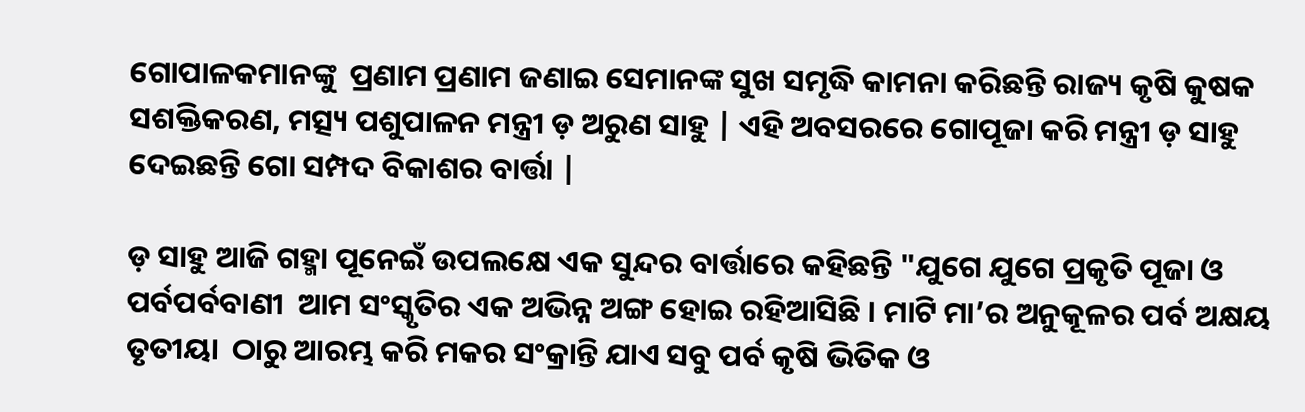ଗୋପାଳକମାନଙ୍କୁ  ପ୍ରଣାମ ପ୍ରଣାମ ଜଣାଇ ସେମାନଙ୍କ ସୁଖ ସମୃଦ୍ଧି କାମନା କରିଛନ୍ତି ରାଜ୍ୟ କୃଷି କୁଷକ ସଶକ୍ତିକରଣ, ମତ୍ସ୍ୟ ପଶୁପାଳନ ମନ୍ତ୍ରୀ ଡ଼ ଅରୁଣ ସାହୁ | ଏହି ଅବସରରେ ଗୋପୂଜା କରି ମନ୍ତ୍ରୀ ଡ଼ ସାହୁ ଦେଇଛନ୍ତି ଗୋ ସମ୍ପଦ ବିକାଶର ବାର୍ତ୍ତା |

ଡ଼ ସାହୁ ଆଜି ଗହ୍ମା ପୂନେଇଁ ଉପଲକ୍ଷେ ଏକ ସୁନ୍ଦର ବାର୍ତ୍ତାରେ କହିଛନ୍ତି "ଯୁଗେ ଯୁଗେ ପ୍ରକୃତି ପୂଜା ଓ ପର୍ବପର୍ବବାଣୀ  ଆମ ସଂସ୍କୃତିର ଏକ ଅଭିନ୍ନ ଅଙ୍ଗ ହୋଇ ରହିଆସିଛି । ମାଟି ମା’ର ଅନୁକୂଳର ପର୍ବ ଅକ୍ଷୟ ତୃତୀୟା  ଠାରୁ ଆରମ୍ଭ କରି ମକର ସଂକ୍ରାନ୍ତି ଯାଏ ସବୁ ପର୍ବ କୃଷି ଭିତିକ ଓ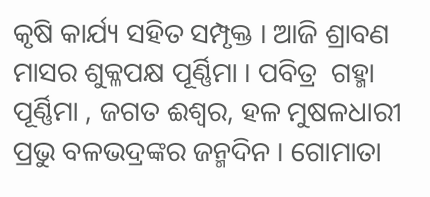କୃଷି କାର୍ଯ୍ୟ ସହିତ ସମ୍ପୃକ୍ତ । ଆଜି ଶ୍ରାବଣ ମାସର ଶୁକ୍ଳପକ୍ଷ ପୂର୍ଣ୍ଣିମା । ପବିତ୍ର  ଗହ୍ମା ପୂର୍ଣ୍ଣିମା , ଜଗତ ଈଶ୍ୱର, ହଳ ମୁଷଳଧାରୀ ପ୍ରଭୁ ବଳଭଦ୍ରଙ୍କର ଜନ୍ମଦିନ । ଗୋମାତା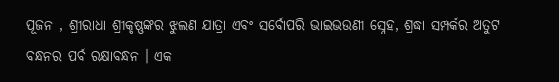ପୂଜନ , ଶ୍ରୀରାଧା ଶ୍ରୀକୃଷ୍ଣଙ୍କର ଝୁଲଣ ଯାତ୍ରା ଏବଂ ସର୍ବୋପରି ଭାଇଭଉଣୀ ସ୍ନେହ, ଶ୍ରଦ୍ଧା ସମ୍ପର୍କର ଅତୁଟ ବନ୍ଧନର ପର୍ବ ରକ୍ଷାବନ୍ଧନ । ଏକ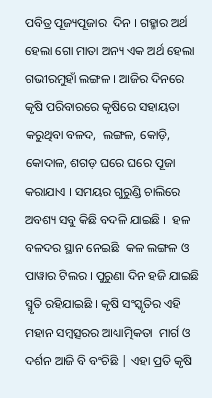ପବିତ୍ର ପୂଜ୍ୟପୂଜାର  ଦିନ । ଗହ୍ମାର ଅର୍ଥ ହେଲା ଗୋ ମାତା ଅନ୍ୟ ଏକ ଅର୍ଥ ହେଲା ଗଭୀରମୁହାଁ ଲଙ୍ଗଳ । ଆଜିର ଦିନରେ କୃଷି ପରିବାରରେ କୃଷିରେ ସହାୟତା କରୁଥିବା ବଳଦ,  ଲଙ୍ଗଳ, କୋଡ଼ି,  କୋଦାଳ, ଶଗଡ଼ ଘରେ ଘରେ ପୂଜା କରାଯାଏ । ସମୟର ଗୁରୁଣ୍ଡି ଚାଲିରେ ଅବଶ୍ୟ ସବୁ କିଛି ବଦଳି ଯାଇଛି ।  ହଳ ବଳଦର ସ୍ଥାନ ନେଇଛି  କଳ ଲଙ୍ଗଳ ଓ ପାୱାର ଟିଲର । ପୁରୁଣା ଦିନ ହଜି ଯାଇଛି ସ୍ମୃତି ରହିଯାଇଛି । କୃଷି ସଂସ୍କୃତିର ଏହି ମହାନ ସମ୍ବତ୍ସରର ଆଧ୍ୟାତ୍ମିକତା  ମାର୍ଗ ଓ ଦର୍ଶନ ଆଜି ବି ବଂଚିଛି | ଏହା ପ୍ରତି କୃଷି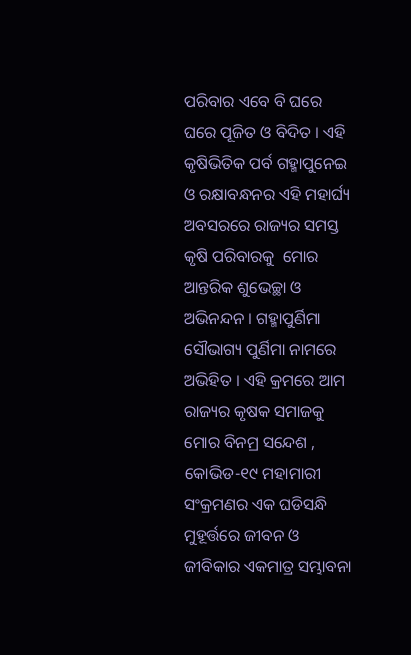ପରିବାର ଏବେ ବି ଘରେ ଘରେ ପୂଜିତ ଓ ବିଦିତ । ଏହି କୃଷିଭିତିକ ପର୍ବ ଗହ୍ମାପୁନେଇ ଓ ରକ୍ଷାବନ୍ଧନର ଏହି ମହାର୍ଘ୍ୟ ଅବସରରେ ରାଜ୍ୟର ସମସ୍ତ କୃଷି ପରିବାରକୁ  ମୋର ଆନ୍ତରିକ ଶୁଭେଚ୍ଛା ଓ ଅଭିନନ୍ଦନ । ଗହ୍ମାପୁର୍ଣିମା  ସୌଭାଗ୍ୟ ପୁର୍ଣିମା ନାମରେ ଅଭିହିତ । ଏହି କ୍ରମରେ ଆମ ରାଜ୍ୟର କୃଷକ ସମାଜକୁ ମୋର ବିନମ୍ର ସନ୍ଦେଶ , କୋଭିଡ-୧୯ ମହାମାରୀ ସଂକ୍ରମଣର ଏକ ଘଡିସନ୍ଧି ମୁହୂର୍ତ୍ତରେ ଜୀବନ ଓ ଜୀବିକାର ଏକମାତ୍ର ସମ୍ଭାବନା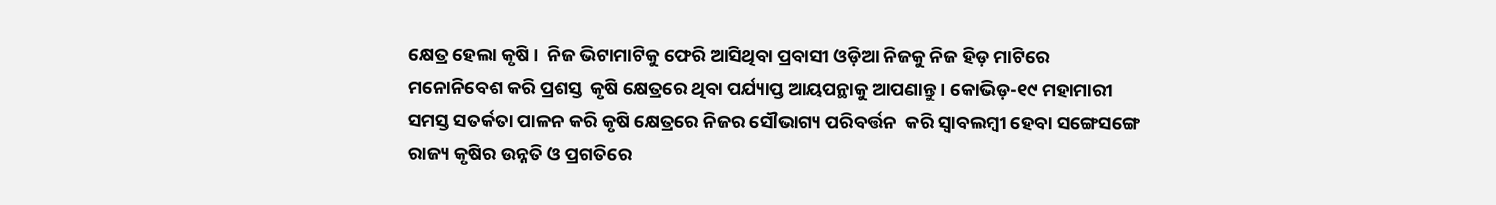କ୍ଷେତ୍ର ହେଲା କୃଷି ।  ନିଜ ଭିଟାମାଟିକୁ ଫେରି ଆସିଥିବା ପ୍ରବାସୀ ଓଡ଼ିଆ ନିଜକୁ ନିଜ ହିଡ଼ ମାଟିରେ ମନୋନିବେଶ କରି ପ୍ରଶସ୍ତ  କୃଷି କ୍ଷେତ୍ରରେ ଥିବା ପର୍ଯ୍ୟାପ୍ତ ଆୟପନ୍ଥାକୁ ଆପଣାନ୍ତୁ । କୋଭିଡ଼-୧୯ ମହାମାରୀ ସମସ୍ତ ସତର୍କତା ପାଳନ କରି କୃଷି କ୍ଷେତ୍ରରେ ନିଜର ସୌଭାଗ୍ୟ ପରିବର୍ତ୍ତନ  କରି ସ୍ୱାବଲମ୍ବୀ ହେବା ସଙ୍ଗେସଙ୍ଗେ ରାଜ୍ୟ କୃଷିର ଉନ୍ନତି ଓ ପ୍ରଗତିରେ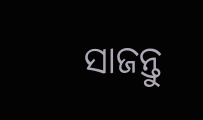ସାଜନ୍ତୁ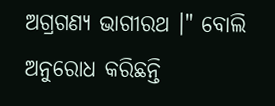ଅଗ୍ରଗଣ୍ୟ ଭାଗୀରଥ ।" ବୋଲି ଅନୁରୋଧ କରିଛନ୍ତି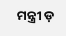ମନ୍ତ୍ରୀ ଡ଼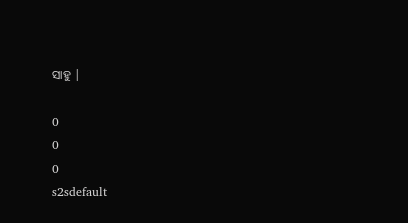ସାହୁ |

0
0
0
s2sdefault